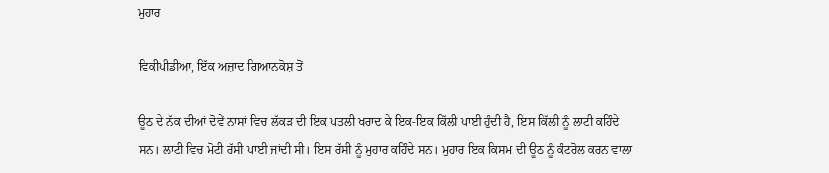ਮੁਹਾਰ

ਵਿਕੀਪੀਡੀਆ, ਇੱਕ ਅਜ਼ਾਦ ਗਿਆਨਕੋਸ਼ ਤੋਂ

ਊਠ ਦੇ ਨੱਕ ਦੀਆਂ ਦੋਵੇਂ ਨਾਸਾਂ ਵਿਚ ਲੱਕੜ ਦੀ ਇਕ ਪਤਲੀ ਖਰਾਦ ਕੇ ਇਕ-ਇਕ ਕਿੱਲੀ ਪਾਈ ਹੁੰਦੀ ਹੈ, ਇਸ ਕਿੱਲੀ ਨੂੰ ਲਾਟੀ ਕਹਿੰਦੇ ਸਨ। ਲਾਟੀ ਵਿਚ ਮੋਟੀ ਰੱਸੀ ਪਾਈ ਜਾਂਦੀ ਸੀ। ਇਸ ਰੱਸੀ ਨੂੰ ਮੁਹਾਰ ਕਹਿੰਦੇ ਸਨ। ਮੁਹਾਰ ਇਕ ਕਿਸਮ ਦੀ ਊਠ ਨੂੰ ਕੰਟਰੋਲ ਕਰਨ ਵਾਲਾ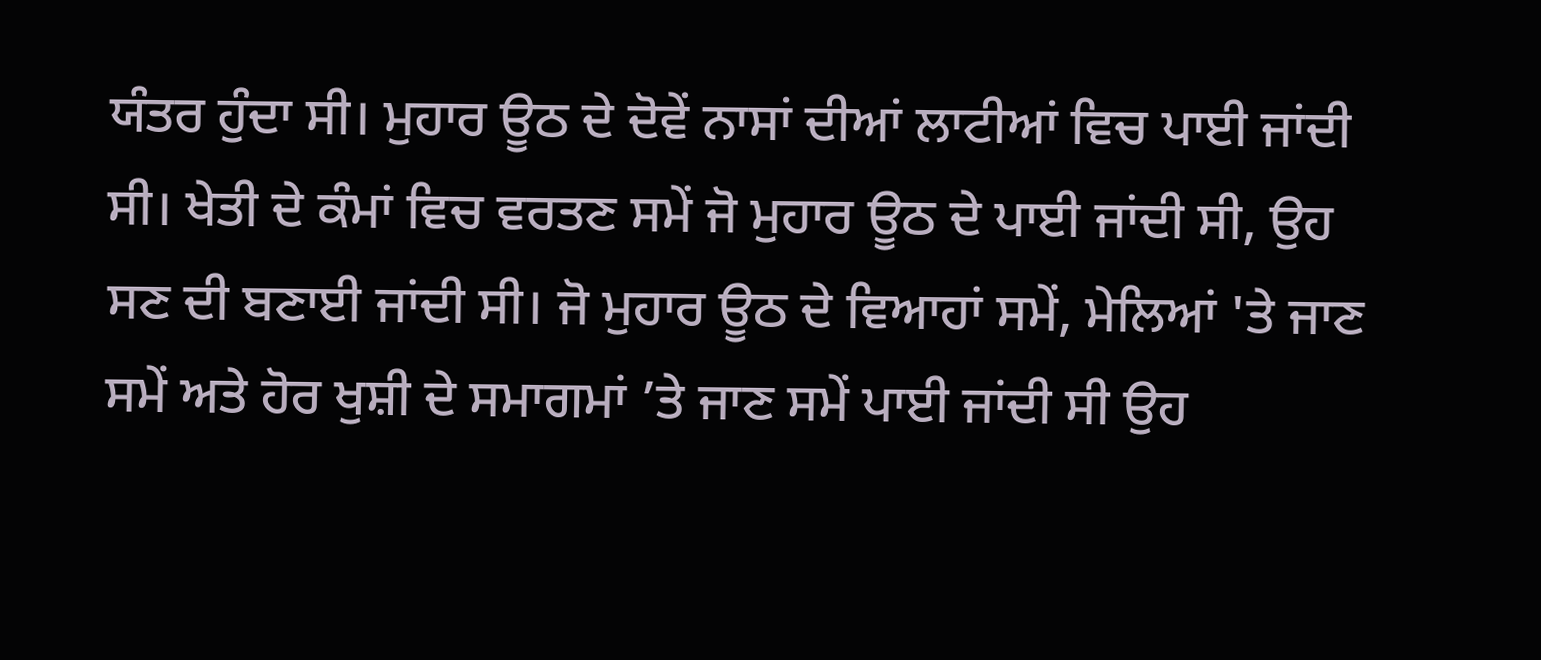ਯੰਤਰ ਹੁੰਦਾ ਸੀ। ਮੁਹਾਰ ਊਠ ਦੇ ਦੋਵੇਂ ਨਾਸਾਂ ਦੀਆਂ ਲਾਟੀਆਂ ਵਿਚ ਪਾਈ ਜਾਂਦੀ ਸੀ। ਖੇਤੀ ਦੇ ਕੰਮਾਂ ਵਿਚ ਵਰਤਣ ਸਮੇਂ ਜੋ ਮੁਹਾਰ ਊਠ ਦੇ ਪਾਈ ਜਾਂਦੀ ਸੀ, ਉਹ ਸਣ ਦੀ ਬਣਾਈ ਜਾਂਦੀ ਸੀ। ਜੋ ਮੁਹਾਰ ਊਠ ਦੇ ਵਿਆਹਾਂ ਸਮੇਂ, ਮੇਲਿਆਂ 'ਤੇ ਜਾਣ ਸਮੇਂ ਅਤੇ ਹੋਰ ਖੁਸ਼ੀ ਦੇ ਸਮਾਗਮਾਂ ’ਤੇ ਜਾਣ ਸਮੇਂ ਪਾਈ ਜਾਂਦੀ ਸੀ ਉਹ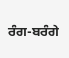ਰੰਗ-ਬਰੰਗੇ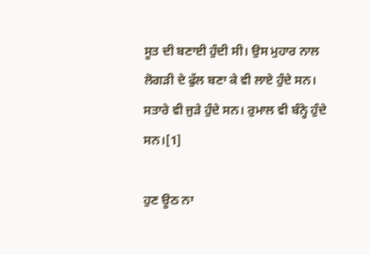ਸੂਤ ਦੀ ਬਣਾਈ ਹੁੰਦੀ ਸੀ। ਉਸ ਮੁਹਾਰ ਨਾਲ ਲੋਗੜੀ ਦੇ ਫੁੱਲ ਬਣਾ ਕੇ ਵੀ ਲਾਏ ਹੁੰਦੇ ਸਨ। ਸਤਾਰੇ ਵੀ ਜੁੜੇ ਹੁੰਦੇ ਸਨ। ਰੁਮਾਲ ਵੀ ਬੰਨ੍ਹੇ ਹੁੰਦੇ ਸਨ।[1]

ਹੁਣ ਊਠ ਨਾ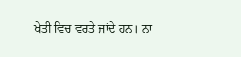ਖੇਤੀ ਵਿਚ ਵਰਤੇ ਜਾਂਦੇ ਹਨ। ਨਾ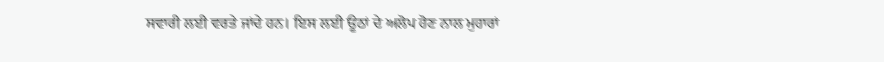ਸਵਾਰੀ ਲਈ ਵਰਤੇ ਜਾਂਦੇ ਹਨ। ਇਸ ਲਈ ਊਠਾਂ ਦੇ ਅਲੋਪ ਹੋਣ ਨਾਲ ਮੁਹਾਰਾਂ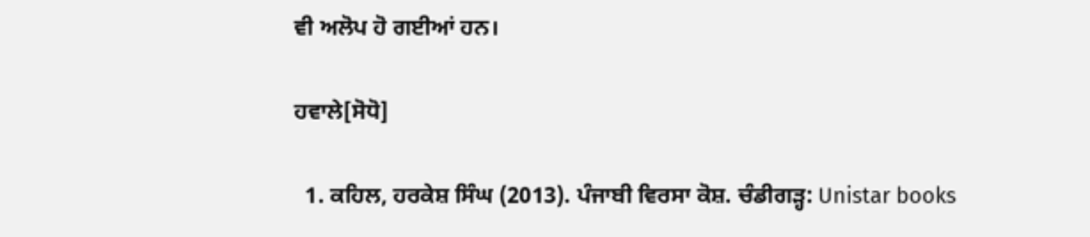ਵੀ ਅਲੋਪ ਹੋ ਗਈਆਂ ਹਨ।

ਹਵਾਲੇ[ਸੋਧੋ]

  1. ਕਹਿਲ, ਹਰਕੇਸ਼ ਸਿੰਘ (2013). ਪੰਜਾਬੀ ਵਿਰਸਾ ਕੋਸ਼. ਚੰਡੀਗੜ੍ਹ: Unistar books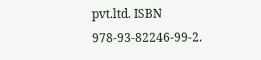pvt.ltd. ISBN 978-93-82246-99-2.